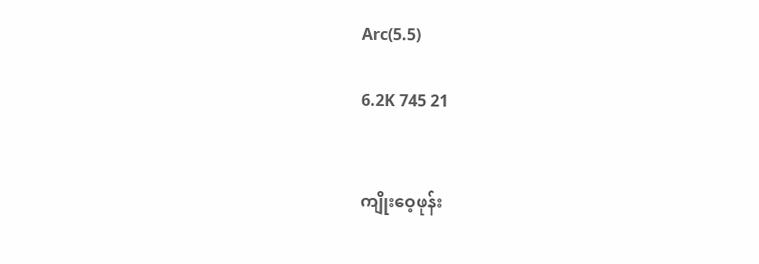Arc(5.5)

6.2K 745 21


ကျိုးဝေ့ဖုန်း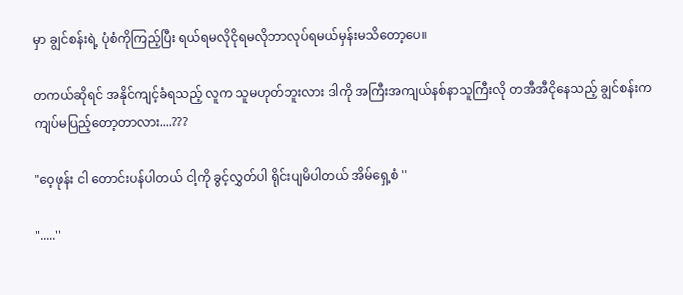မှာ ချွင်စန်းရဲ့ ပုံစံကိုကြည့်ပြီး ရယ်ရမလိုငိုရမလိုဘာလုပ်ရမယ်မှန်းမသိတော့ပေ။

တကယ်ဆိုရင် အနိုင်ကျင့်ခံရသည့် လူက သူမဟုတ်ဘူးလား ဒါကို အကြီးအကျယ်နစ်နာသူကြီးလို တအီအီငိုနေသည့် ချွင်စန်းက ကျပ်မပြည့်တော့တာလား....???

"ဝေ့ဖုန်း ငါ တောင်းပန်ပါတယ် ငါ့ကို ခွင့်လွှတ်ပါ ရိုင်းပျမိပါတယ် အိမ်ရှေ့စံ ''

".....''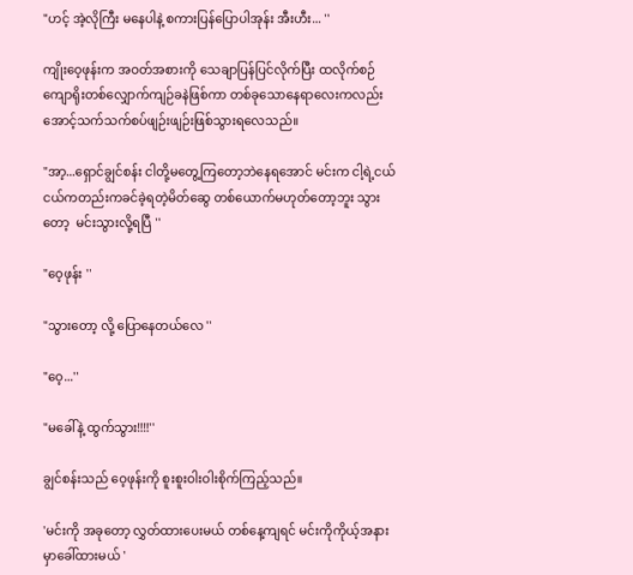"ဟင့် အဲ့လိုကြီး မနေပါနဲ့ စကားပြန်ပြောပါအုန်း အီးဟီး... ''

ကျိုးဝေ့ဖုန်းက အဝတ်အစားကို သေချာပြန်ပြင်လိုက်ပြီး ထလိုက်စဉ် ကျောရိုးတစ်လျှောက်ကျဉ်ခနဲဖြစ်ကာ တစ်ခုသောနေရာလေးကလည်း အောင့်သက်သက်စပ်ဖျဉ်းဖျဉ်းဖြစ်သွားရလေသည်။

"အာ့...ရှောင်ချွင်စန်း ငါတို့မတွေ့ကြတော့ဘဲနေရအောင် မင်းက ငါ့ရဲ့ငယ်ငယ်ကတည်းကခင်ခဲ့ရတဲ့မိတ်ဆွေ တစ်ယောက်မဟုတ်တော့ဘူး သွားတော့  မင်းသွားလို့ရပြီ ''

"ဝေ့ဖုန်း ''

"သွားတော့ လို့ ပြောနေတယ်လေ ''

"ဝေ့...''

"မခေါ်နဲ့ ထွက်သွား!!!!''

ချွင်စန်းသည် ဝေ့ဖုန်းကို စူးစူးဝါးဝါးစိုက်ကြည့်သည်။

'မင်းကို အခုတော့ လွှတ်ထားပေးမယ် တစ်နေ့ကျရင် မင်းကိုကိုယ့်အနားမှာခေါ်ထားမယ် '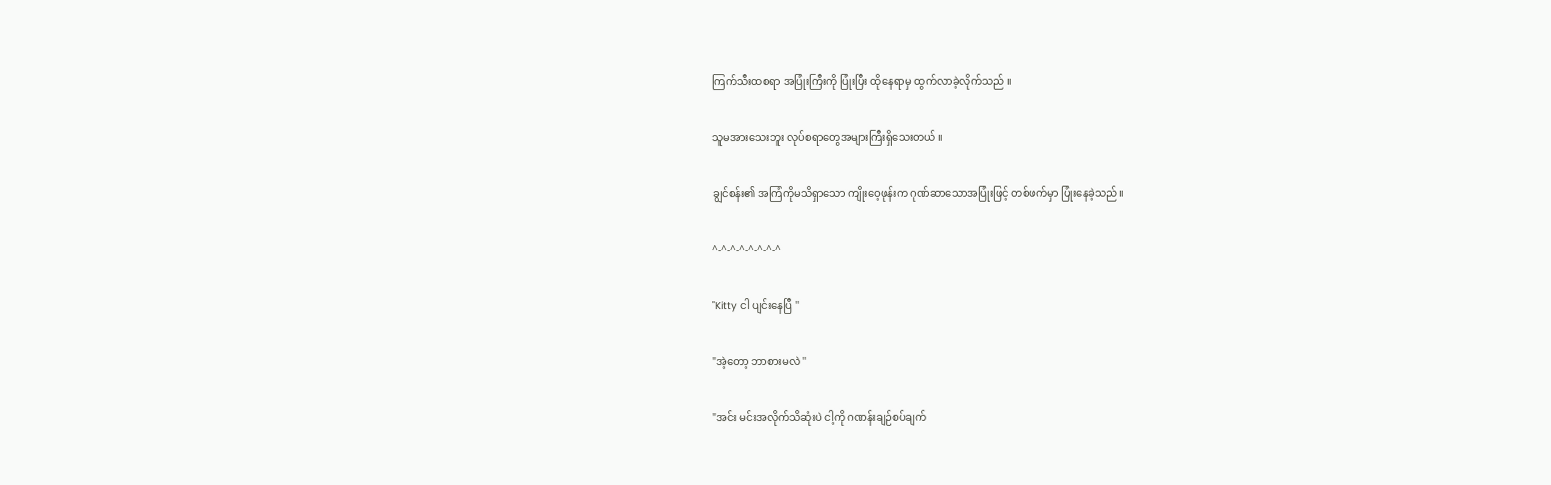ကြက်သီးထစရာ အပြုံးကြီးကို ပြုံးပြီး ထိုနေရာမှ ထွက်လာခဲ့လိုက်သည် ။

သူမအားသေးဘူး လုပ်စရာတွေအများကြီးရှိသေးတယ် ။

ချွင်စန်း၏ အကြံကိုမသိရှာသော ကျိုးဝေ့ဖုန်းက ဂုဏ်ဆာသောအပြုံးဖြင့် တစ်ဖက်မှာ ပြုံးနေခဲ့သည်။

^-^-^-^-^-^-^-^

"Kitty ငါ ပျင်းနေပြီ ''

"အဲ့တော့ ဘာစားမလဲ ''

"အင်း မင်းအလိုက်သိဆုံးပဲ ငါ့ကို ဂဏန်းချဉ်စပ်ချက်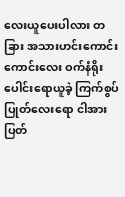လေးယူပေးပါလား တခြား အသားဟင်းကောင်းကောင်းလေး ဝက်နံရိုးပေါင်းရောယူခဲ့ ကြက်စွပ်ပြုတ်လေးရော ငါအားပြတ်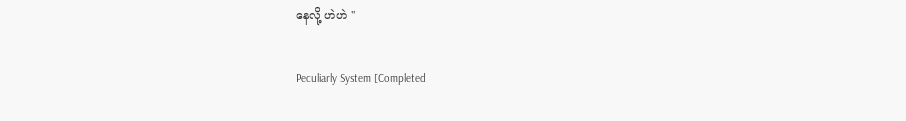နေလို့ ဟဲဟဲ ''

Peculiarly System [Completed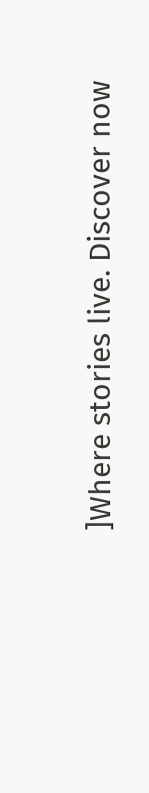]Where stories live. Discover now